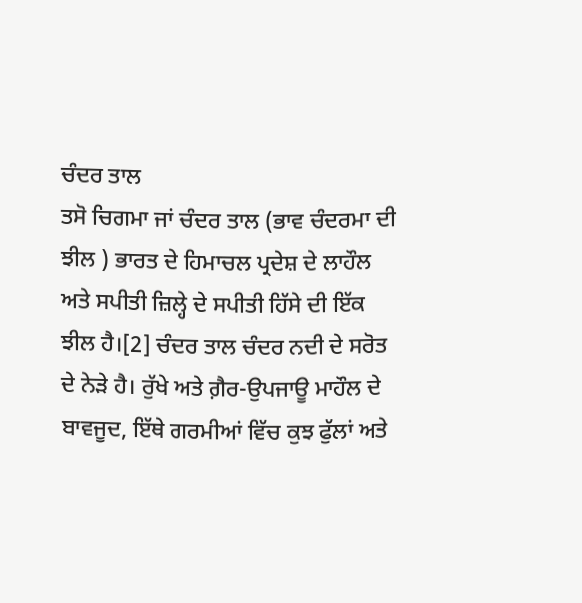ਚੰਦਰ ਤਾਲ
ਤਸੋ ਚਿਗਮਾ ਜਾਂ ਚੰਦਰ ਤਾਲ (ਭਾਵ ਚੰਦਰਮਾ ਦੀ ਝੀਲ ) ਭਾਰਤ ਦੇ ਹਿਮਾਚਲ ਪ੍ਰਦੇਸ਼ ਦੇ ਲਾਹੌਲ ਅਤੇ ਸਪੀਤੀ ਜ਼ਿਲ੍ਹੇ ਦੇ ਸਪੀਤੀ ਹਿੱਸੇ ਦੀ ਇੱਕ ਝੀਲ ਹੈ।[2] ਚੰਦਰ ਤਾਲ ਚੰਦਰ ਨਦੀ ਦੇ ਸਰੋਤ ਦੇ ਨੇੜੇ ਹੈ। ਰੁੱਖੇ ਅਤੇ ਗ਼ੈਰ-ਉਪਜਾਊ ਮਾਹੌਲ ਦੇ ਬਾਵਜੂਦ, ਇੱਥੇ ਗਰਮੀਆਂ ਵਿੱਚ ਕੁਝ ਫੁੱਲਾਂ ਅਤੇ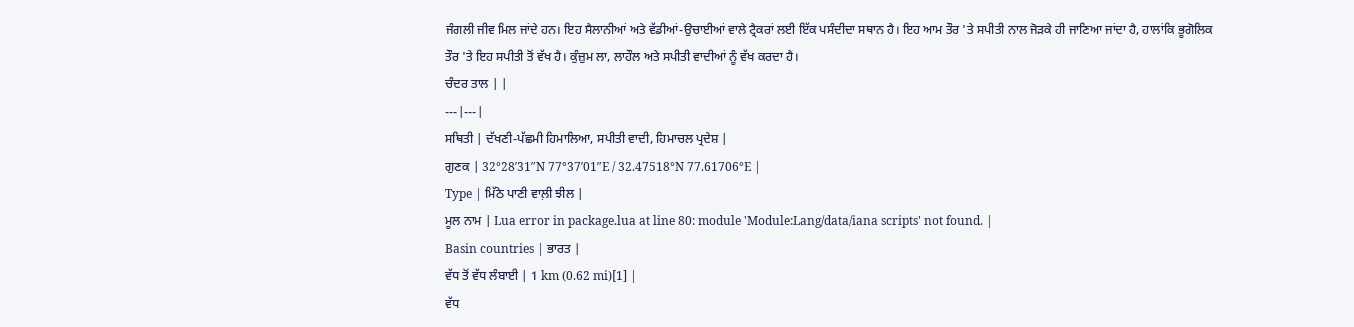ਜੰਗਲੀ ਜੀਵ ਮਿਲ ਜਾਂਦੇ ਹਨ। ਇਹ ਸੈਲਾਨੀਆਂ ਅਤੇ ਵੱਡੀਆਂ-ਉਚਾਈਆਂ ਵਾਲੇ ਟ੍ਰੈਕਰਾਂ ਲਈ ਇੱਕ ਪਸੰਦੀਦਾ ਸਥਾਨ ਹੈ। ਇਹ ਆਮ ਤੌਰ 'ਤੇ ਸਪੀਤੀ ਨਾਲ ਜੋੜਕੇ ਹੀ ਜਾਣਿਆ ਜਾਂਦਾ ਹੈ, ਹਾਲਾਂਕਿ ਭੂਗੋਲਿਕ ਤੌਰ 'ਤੇ ਇਹ ਸਪੀਤੀ ਤੋਂ ਵੱਖ ਹੈ। ਕੁੰਜ਼ੁਮ ਲਾ, ਲਾਹੌਲ ਅਤੇ ਸਪੀਤੀ ਵਾਦੀਆਂ ਨੂੰ ਵੱਖ ਕਰਦਾ ਹੈ।
ਚੰਦਰ ਤਾਲ | |
---|---|
ਸਥਿਤੀ | ਦੱਖਣੀ-ਪੱਛਮੀ ਹਿਮਾਲਿਆ, ਸਪੀਤੀ ਵਾਦੀ, ਹਿਮਾਚਲ ਪ੍ਰਦੇਸ਼ |
ਗੁਣਕ | 32°28′31″N 77°37′01″E / 32.47518°N 77.61706°E |
Type | ਮਿੱਠੇ ਪਾਣੀ ਵਾਲ਼ੀ ਝੀਲ |
ਮੂਲ ਨਾਮ | Lua error in package.lua at line 80: module 'Module:Lang/data/iana scripts' not found. |
Basin countries | ਭਾਰਤ |
ਵੱਧ ਤੋਂ ਵੱਧ ਲੰਬਾਈ | 1 km (0.62 mi)[1] |
ਵੱਧ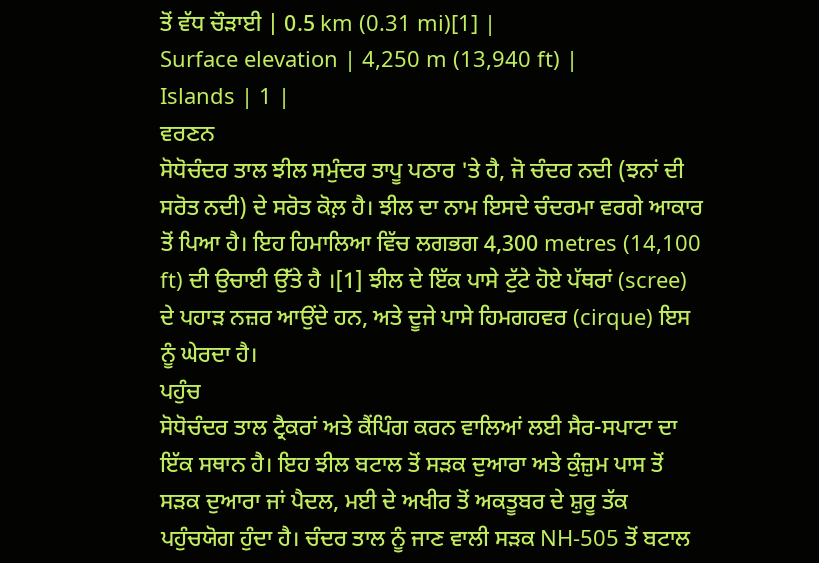ਤੋਂ ਵੱਧ ਚੌੜਾਈ | 0.5 km (0.31 mi)[1] |
Surface elevation | 4,250 m (13,940 ft) |
Islands | 1 |
ਵਰਣਨ
ਸੋਧੋਚੰਦਰ ਤਾਲ ਝੀਲ ਸਮੁੰਦਰ ਤਾਪੂ ਪਠਾਰ 'ਤੇ ਹੈ, ਜੋ ਚੰਦਰ ਨਦੀ (ਝਨਾਂ ਦੀ ਸਰੋਤ ਨਦੀ) ਦੇ ਸਰੋਤ ਕੋਲ਼ ਹੈ। ਝੀਲ ਦਾ ਨਾਮ ਇਸਦੇ ਚੰਦਰਮਾ ਵਰਗੇ ਆਕਾਰ ਤੋਂ ਪਿਆ ਹੈ। ਇਹ ਹਿਮਾਲਿਆ ਵਿੱਚ ਲਗਭਗ 4,300 metres (14,100 ft) ਦੀ ਉਚਾਈ ਉੱਤੇ ਹੈ ।[1] ਝੀਲ ਦੇ ਇੱਕ ਪਾਸੇ ਟੁੱਟੇ ਹੋਏ ਪੱਥਰਾਂ (scree) ਦੇ ਪਹਾੜ ਨਜ਼ਰ ਆਉਂਦੇ ਹਨ, ਅਤੇ ਦੂਜੇ ਪਾਸੇ ਹਿਮਗਹਵਰ (cirque) ਇਸ ਨੂੰ ਘੇਰਦਾ ਹੈ।
ਪਹੁੰਚ
ਸੋਧੋਚੰਦਰ ਤਾਲ ਟ੍ਰੈਕਰਾਂ ਅਤੇ ਕੈਂਪਿੰਗ ਕਰਨ ਵਾਲਿਆਂ ਲਈ ਸੈਰ-ਸਪਾਟਾ ਦਾ ਇੱਕ ਸਥਾਨ ਹੈ। ਇਹ ਝੀਲ ਬਟਾਲ ਤੋਂ ਸੜਕ ਦੁਆਰਾ ਅਤੇ ਕੁੰਜ਼ੁਮ ਪਾਸ ਤੋਂ ਸੜਕ ਦੁਆਰਾ ਜਾਂ ਪੈਦਲ, ਮਈ ਦੇ ਅਖੀਰ ਤੋਂ ਅਕਤੂਬਰ ਦੇ ਸ਼ੁਰੂ ਤੱਕ ਪਹੁੰਚਯੋਗ ਹੁੰਦਾ ਹੈ। ਚੰਦਰ ਤਾਲ ਨੂੰ ਜਾਣ ਵਾਲੀ ਸੜਕ NH-505 ਤੋਂ ਬਟਾਲ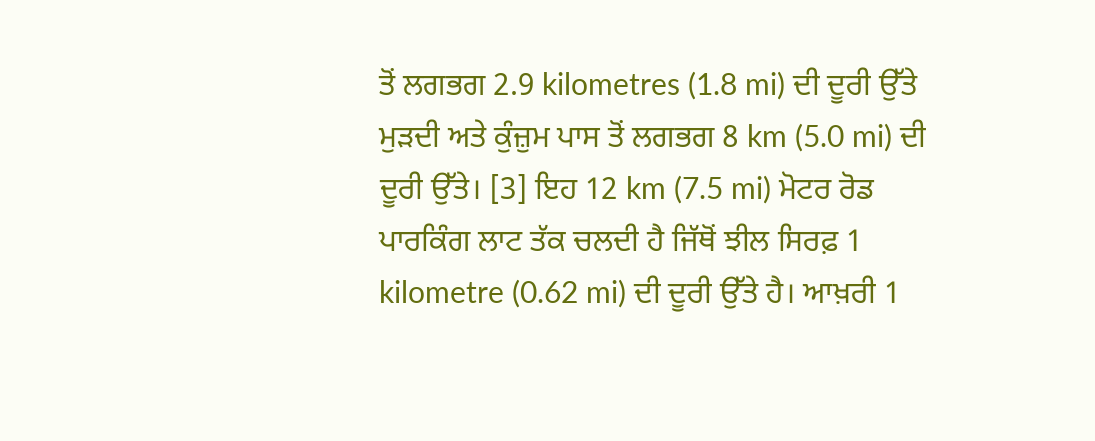ਤੋਂ ਲਗਭਗ 2.9 kilometres (1.8 mi) ਦੀ ਦੂਰੀ ਉੱਤੇ ਮੁੜਦੀ ਅਤੇ ਕੁੰਜ਼ੁਮ ਪਾਸ ਤੋਂ ਲਗਭਗ 8 km (5.0 mi) ਦੀ ਦੂਰੀ ਉੱਤੇ। [3] ਇਹ 12 km (7.5 mi) ਮੋਟਰ ਰੋਡ ਪਾਰਕਿੰਗ ਲਾਟ ਤੱਕ ਚਲਦੀ ਹੈ ਜਿੱਥੋਂ ਝੀਲ ਸਿਰਫ਼ 1 kilometre (0.62 mi) ਦੀ ਦੂਰੀ ਉੱਤੇ ਹੈ। ਆਖ਼ਰੀ 1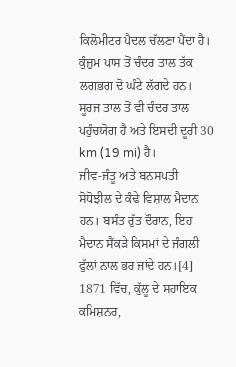ਕਿਲੋਮੀਟਰ ਪੈਦਲ ਚੱਲਣਾ ਪੈਂਦਾ ਹੈ। ਕੁੰਜ਼ੁਮ ਪਾਸ ਤੋਂ ਚੰਦਰ ਤਾਲ ਤੱਕ ਲਗਭਗ ਦੋ ਘੰਟੇ ਲੱਗਦੇ ਹਨ। ਸੂਰਜ ਤਾਲ ਤੋਂ ਵੀ ਚੰਦਰ ਤਾਲ ਪਹੁੰਚਯੋਗ ਹੈ ਅਤੇ ਇਸਦੀ ਦੂਰੀ 30 km (19 mi) ਹੈ।
ਜੀਵ-ਜੰਤੂ ਅਤੇ ਬਨਸਪਤੀ
ਸੋਧੋਝੀਲ ਦੇ ਕੰਢੇ ਵਿਸ਼ਾਲ ਮੈਦਾਨ ਹਨ। ਬਸੰਤ ਰੁੱਤ ਦੌਰਾਨ, ਇਹ ਮੈਦਾਨ ਸੈਂਕੜੇ ਕਿਸਮਾਂ ਦੇ ਜੰਗਲੀ ਫੁੱਲਾਂ ਨਾਲ ਭਰ ਜਾਂਦੇ ਹਨ।[4] 1871 ਵਿੱਚ, ਕੁੱਲੂ ਦੇ ਸਹਾਇਕ ਕਮਿਸ਼ਨਰ,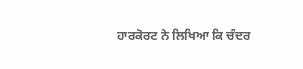ਹਾਰਕੋਰਟ ਨੇ ਲਿਖਿਆ ਕਿ ਚੰਦਰ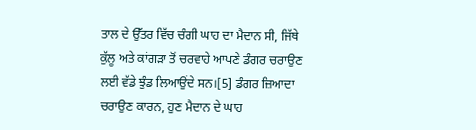ਤਾਲ ਦੇ ਉੱਤਰ ਵਿੱਚ ਚੰਗੀ ਘਾਹ ਦਾ ਮੈਦਾਨ ਸੀ, ਜਿੱਥੇ ਕੁੱਲੂ ਅਤੇ ਕਾਂਗੜਾ ਤੋਂ ਚਰਵਾਹੇ ਆਪਣੇ ਡੰਗਰ ਚਰਾਉਣ ਲਈ ਵੱਡੇ ਝੁੰਡ ਲਿਆਉਂਦੇ ਸਨ।[5] ਡੰਗਰ ਜ਼ਿਆਦਾ ਚਰਾਉਣ ਕਾਰਨ, ਹੁਣ ਮੈਦਾਨ ਦੇ ਘਾਹ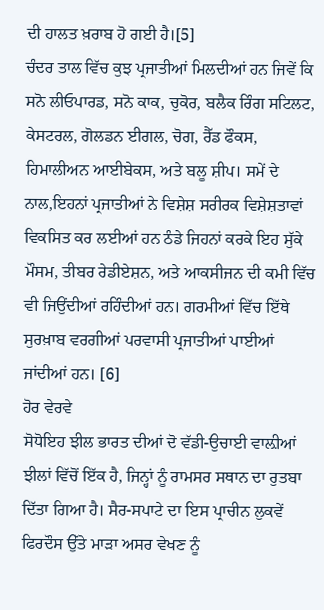ਦੀ ਹਾਲਤ ਖ਼ਰਾਬ ਹੋ ਗਈ ਹੈ।[5]
ਚੰਦਰ ਤਾਲ ਵਿੱਚ ਕੁਝ ਪ੍ਰਜਾਤੀਆਂ ਮਿਲਦੀਆਂ ਹਨ ਜਿਵੇਂ ਕਿ ਸਨੋ ਲੀਓਪਾਰਡ, ਸਨੋ ਕਾਕ, ਚੁਕੋਰ, ਬਲੈਕ ਰਿੰਗ ਸਟਿਲਟ, ਕੇਸਟਰਲ, ਗੋਲਡਨ ਈਗਲ, ਚੋਗ, ਰੈੱਡ ਫੌਕਸ, ਹਿਮਾਲੀਅਨ ਆਈਬੇਕਸ, ਅਤੇ ਬਲੂ ਸ਼ੀਪ। ਸਮੇਂ ਦੇ ਨਾਲ,ਇਹਨਾਂ ਪ੍ਰਜਾਤੀਆਂ ਨੇ ਵਿਸ਼ੇਸ਼ ਸਰੀਰਕ ਵਿਸ਼ੇਸ਼ਤਾਵਾਂ ਵਿਕਸਿਤ ਕਰ ਲਈਆਂ ਹਨ ਠੰਡੇ ਜਿਹਨਾਂ ਕਰਕੇ ਇਹ ਸੁੱਕੇ ਮੌਸਮ, ਤੀਬਰ ਰੇਡੀਏਸ਼ਨ, ਅਤੇ ਆਕਸੀਜਨ ਦੀ ਕਮੀ ਵਿੱਚ ਵੀ ਜਿਉਂਦੀਆਂ ਰਹਿੰਦੀਆਂ ਹਨ। ਗਰਮੀਆਂ ਵਿੱਚ ਇੱਥੇ ਸੁਰਖ਼ਾਬ ਵਰਗੀਆਂ ਪਰਵਾਸੀ ਪ੍ਰਜਾਤੀਆਂ ਪਾਈਆਂ ਜਾਂਦੀਆਂ ਹਨ। [6]
ਹੋਰ ਵੇਰਵੇ
ਸੋਧੋਇਹ ਝੀਲ ਭਾਰਤ ਦੀਆਂ ਦੋ ਵੱਡੀ-ਉਚਾਈ ਵਾਲ਼ੀਆਂ ਝੀਲਾਂ ਵਿੱਚੋਂ ਇੱਕ ਹੈ, ਜਿਨ੍ਹਾਂ ਨੂੰ ਰਾਮਸਰ ਸਥਾਨ ਦਾ ਰੁਤਬਾ ਦਿੱਤਾ ਗਿਆ ਹੈ। ਸੈਰ-ਸਪਾਟੇ ਦਾ ਇਸ ਪ੍ਰਾਚੀਨ ਲੁਕਵੇਂ ਫਿਰਦੌਸ ਉੱਤੇ ਮਾੜਾ ਅਸਰ ਵੇਖਣ ਨੂੰ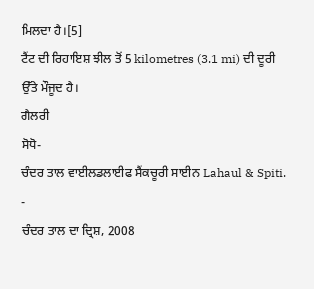ਮਿਲਦਾ ਹੈ।[5]
ਟੈਂਟ ਦੀ ਰਿਹਾਇਸ਼ ਝੀਲ ਤੋਂ 5 kilometres (3.1 mi) ਦੀ ਦੂਰੀ ਉੱਤੇ ਮੌਜੂਦ ਹੈ।
ਗੈਲਰੀ
ਸੋਧੋ-
ਚੰਦਰ ਤਾਲ ਵਾਈਲਡਲਾਈਫ ਸੈਂਕਚੂਰੀ ਸਾਈਨ Lahaul & Spiti.
-
ਚੰਦਰ ਤਾਲ ਦਾ ਦ੍ਰਿਸ਼, 2008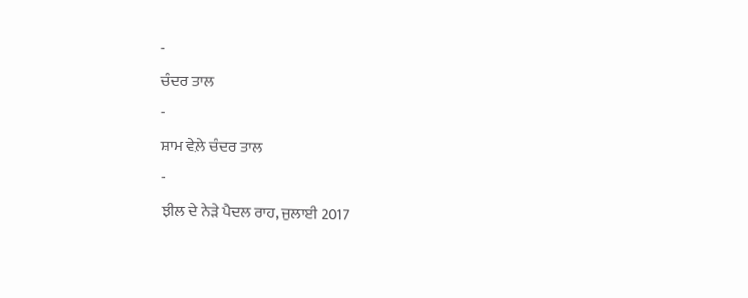-
ਚੰਦਰ ਤਾਲ
-
ਸ਼ਾਮ ਵੇਲ਼ੇ ਚੰਦਰ ਤਾਲ
-
ਝੀਲ ਦੇ ਨੇੜੇ ਪੈਦਲ ਰਾਹ, ਜੁਲਾਈ 2017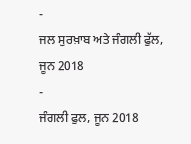-
ਜਲ ਸੁਰਖ਼ਾਬ ਅਤੇ ਜੰਗਲੀ ਫੁੱਲ, ਜੂਨ 2018
-
ਜੰਗਲੀ ਫੁਲ, ਜੂਨ 2018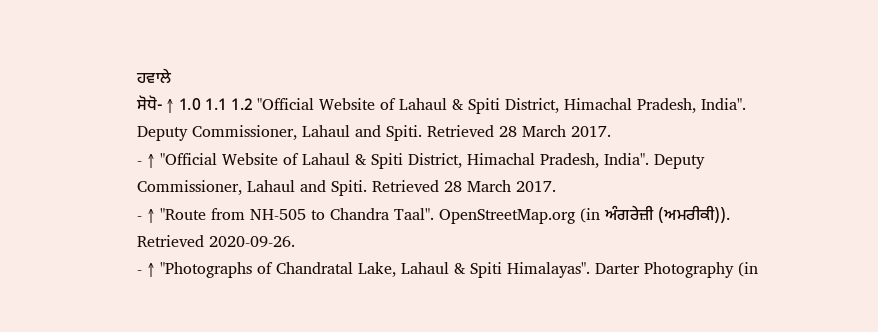ਹਵਾਲੇ
ਸੋਧੋ- ↑ 1.0 1.1 1.2 "Official Website of Lahaul & Spiti District, Himachal Pradesh, India". Deputy Commissioner, Lahaul and Spiti. Retrieved 28 March 2017.
- ↑ "Official Website of Lahaul & Spiti District, Himachal Pradesh, India". Deputy Commissioner, Lahaul and Spiti. Retrieved 28 March 2017.
- ↑ "Route from NH-505 to Chandra Taal". OpenStreetMap.org (in ਅੰਗਰੇਜ਼ੀ (ਅਮਰੀਕੀ)). Retrieved 2020-09-26.
- ↑ "Photographs of Chandratal Lake, Lahaul & Spiti Himalayas". Darter Photography (in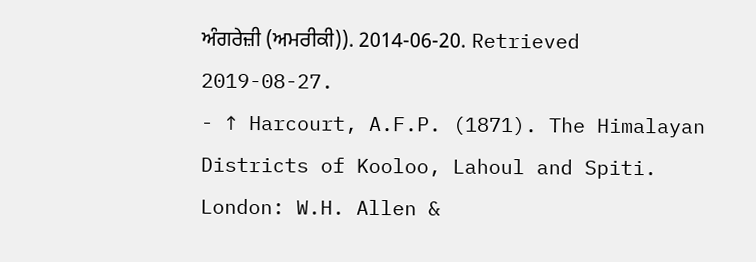ਅੰਗਰੇਜ਼ੀ (ਅਮਰੀਕੀ)). 2014-06-20. Retrieved 2019-08-27.
- ↑ Harcourt, A.F.P. (1871). The Himalayan Districts of Kooloo, Lahoul and Spiti. London: W.H. Allen &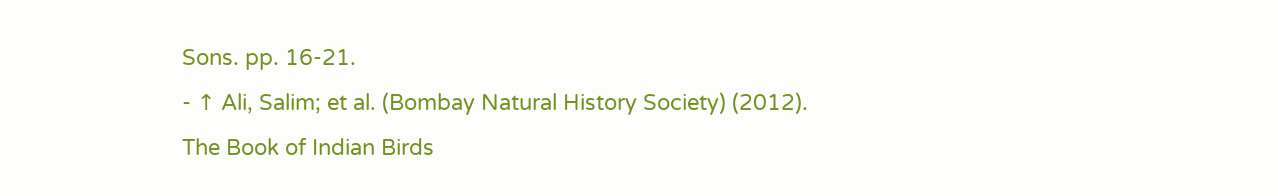Sons. pp. 16-21.
- ↑ Ali, Salim; et al. (Bombay Natural History Society) (2012). The Book of Indian Birds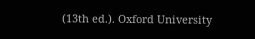(13th ed.). Oxford University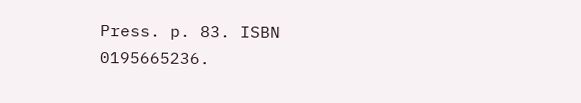Press. p. 83. ISBN 0195665236.